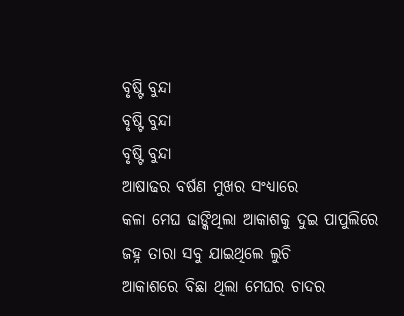ବୃଷ୍ଟି ବୁନ୍ଦା
ବୃଷ୍ଟି ବୁନ୍ଦା
ବୃଷ୍ଟି ବୁନ୍ଦା
ଆଷାଢର ବର୍ଷଣ ମୁଖର ସଂଧ୍ୟାରେ
କଳା ମେଘ ଢାଙ୍କିଥିଲା ଆକାଶକୁ ଦୁଇ ପାପୁଲିରେ
ଜହ୍ନ ତାରା ସବୁ ଯାଇଥିଲେ ଲୁଚି
ଆକାଶରେ ବିଛା ଥିଲା ମେଘର ଚାଦର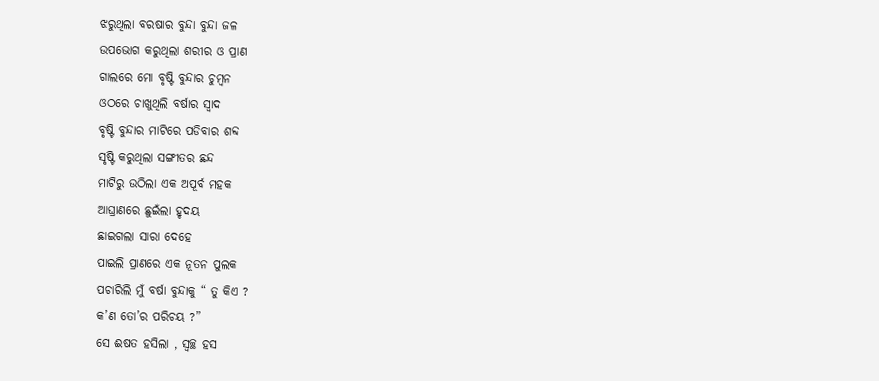ଝରୁଥିଲା ବରଷାର ବୁନ୍ଦା ବୁନ୍ଦା ଜଳ
ଉପଭୋଗ କରୁଥିଲା ଶରୀର ଓ ପ୍ରାଣ
ଗାଲରେ ମୋ ବୃଷ୍ଟି ବୁନ୍ଦାର ଚୁମ୍ବନ
ଓଠରେ ଚାଖୁଥିଲି ବର୍ଷାର ସ୍ଵାଦ
ବୃଷ୍ଟି ବୁନ୍ଦାର ମାଟିରେ ପଡିବାର ଶବ୍ଦ
ସୃଷ୍ଟି କରୁଥିଲା ସଙ୍ଗୀତର ଛନ୍ଦ
ମାଟିରୁ ଉଠିଲା ଏକ ଅପୂର୍ବ ମହକ
ଆଘ୍ରାଣରେ ଛୁଇଁଲା ହୃଦୟ
ଛାଇଗଲା ସାରା ଦେହେ
ପାଇଲି ପ୍ରାଣରେ ଏକ ନୂତନ ପୁଲକ
ପଚାରିଲି ମୁଁ ବର୍ଷା ବୁନ୍ଦାକୁ “ ତୁ କିଏ ?
କ’ଣ ତୋ’ର ପରିଚୟ ?”
ସେ ଈଷତ ହସିଲା , ସ୍ୱଚ୍ଛ ହସ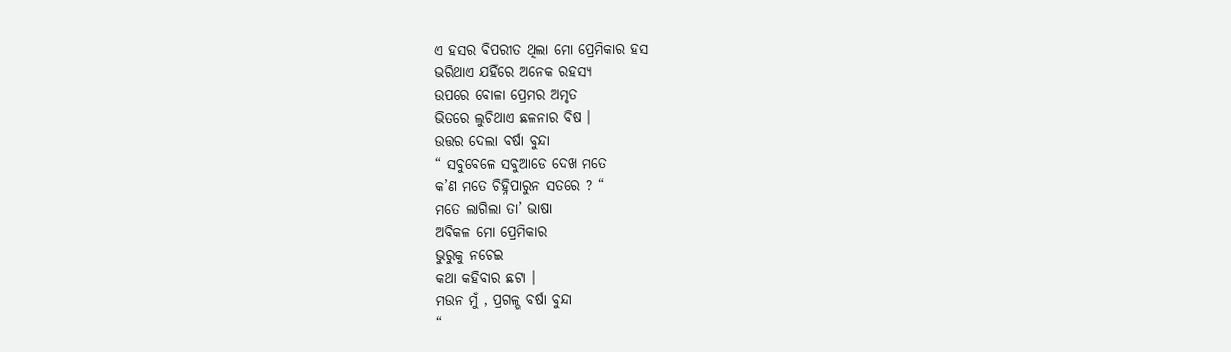ଏ ହସର ବିପରୀତ ଥିଲା ମୋ ପ୍ରେମିକାର ହସ
ଭରିଥାଏ ଯହିଁରେ ଅନେକ ରହସ୍ୟ
ଉପରେ ବୋଳା ପ୍ରେମର ଅମୃତ
ଭିତରେ ଲୁଚିଥାଏ ଛଳନାର ବିଷ ।
ଉତ୍ତର ଦେଲା ବର୍ଷା ବୁନ୍ଦା
“ ସବୁବେଳେ ସବୁଆଡେ ଦେଖ ମତେ
କ’ଣ ମତେ ଚିହ୍ନିପାରୁନ ସତରେ ? “
ମତେ ଲାଗିଲା ତା’ ଭାଷା
ଅବିକଳ ମୋ ପ୍ରେମିକାର
ଭୁରୁକୁ ନଚେଇ
କଥା କହିବାର ଛଟା ।
ମଉନ ମୁଁ , ପ୍ରଗଳ୍ଭ ବର୍ଷା ବୁନ୍ଦା
“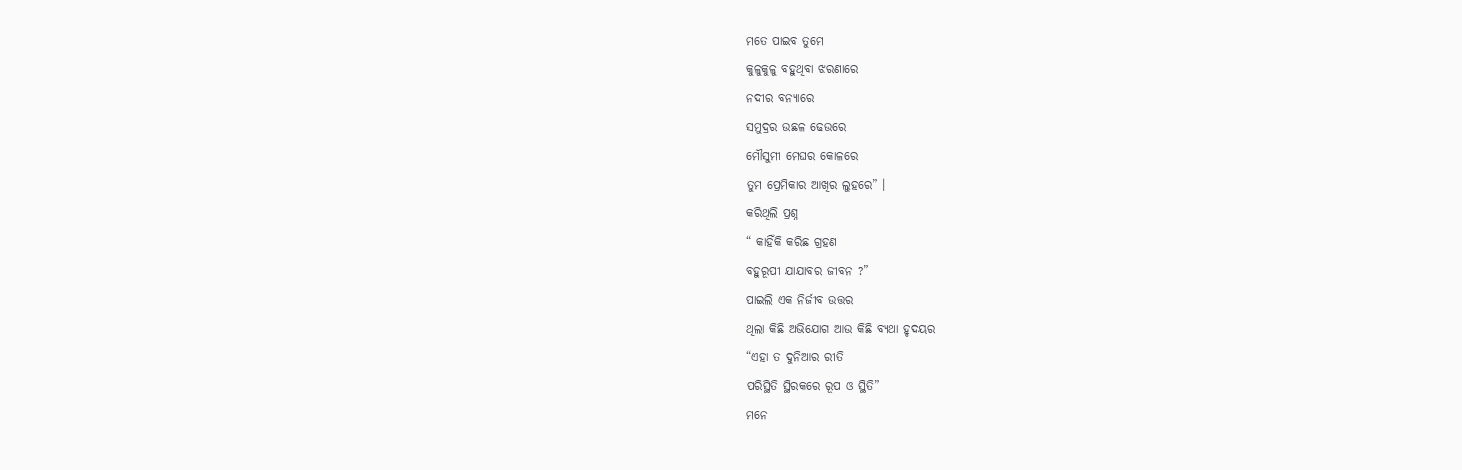ମତେ ପାଇବ ତୁମେ
କୁଳୁକୁଳୁ ବହୁଥିବା ଝରଣାରେ
ନଦୀର ବନ୍ୟାରେ
ସମୁଦ୍ରର ଉଛଳ ଢେଉରେ
ମୌସୁମୀ ମେଘର କୋଳରେ
ତୁମ ପ୍ରେମିକାର ଆଖିର ଲୁହରେ” ।
କରିଥିଲି ପ୍ରଶ୍ନ
“ କାହିଁକି କରିଛ ଗ୍ରହଣ
ବହୁରୂପୀ ଯାଯାବର ଜୀବନ ?”
ପାଇଲି ଏକ ନିର୍ଜୀବ ଉତ୍ତର
ଥିଲା କିଛି ଅଭିଯୋଗ ଆଉ କିଛି ବ୍ୟଥା ହୃଦୟର
“ଏହା ତ ଦୁନିଆର ରୀତି
ପରିସ୍ଥିତି ସ୍ଥିରକରେ ରୂପ ଓ ସ୍ଥିତି”
ମନେ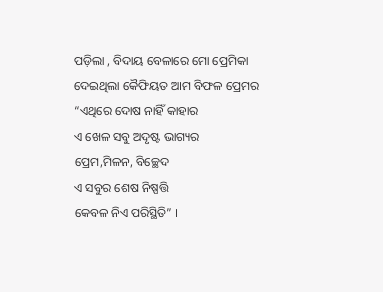ପଡ଼ିଲା , ବିଦାୟ ବେଳାରେ ମୋ ପ୍ରେମିକା
ଦେଇଥିଲା କୈଫିୟତ ଆମ ବିଫଳ ପ୍ରେମର
“ଏଥିରେ ଦୋଷ ନାହିଁ କାହାର
ଏ ଖେଳ ସବୁ ଅଦୃଷ୍ଟ ଭାଗ୍ୟର
ପ୍ରେମ,ମିଳନ, ବିଚ୍ଛେଦ
ଏ ସବୁର ଶେଷ ନିଷ୍ପତ୍ତି
କେବଳ ନିଏ ପରିସ୍ଥିତି” ।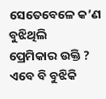ସେତେବେଳେ କ’ଣ ବୁଝିଥିଲି
ପ୍ରେମିକାର ଉକ୍ତି ?
ଏବେ ବି ବୁଝିକି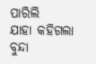ପାରିଲି
ଯାହା କହିଗଲା ବୁନ୍ଦା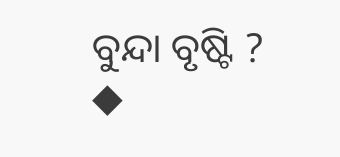ବୁନ୍ଦା ବୃଷ୍ଟି ?
◆